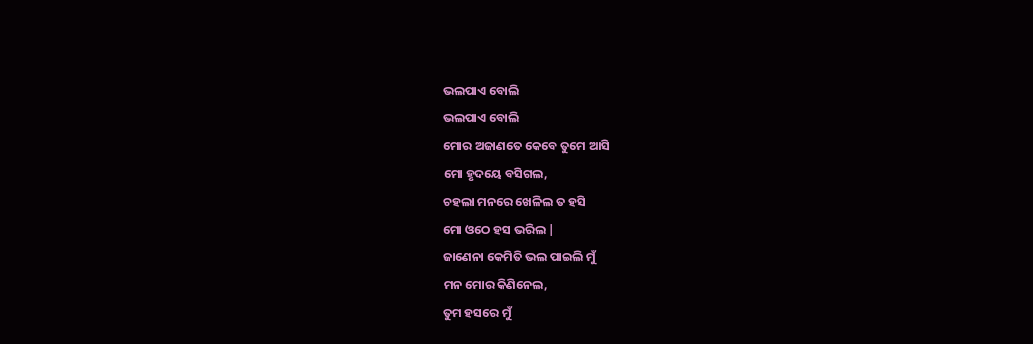ଭଲପାଏ ବୋଲି
ଭଲପାଏ ବୋଲି
ମୋର ଅଜାଣତେ କେବେ ତୁମେ ଆସି
ମୋ ହୃଦୟେ ବସିଗଲ,
ଚହଲା ମନରେ ଖେଳିଲ ତ ହସି
ମୋ ଓଠେ ହସ ଭରିଲ |
ଜାଣେନା କେମିତି ଭଲ ପାଇଲି ମୁଁ
ମନ ମୋର କିଣିନେଲ,
ତୁମ ହସରେ ମୁଁ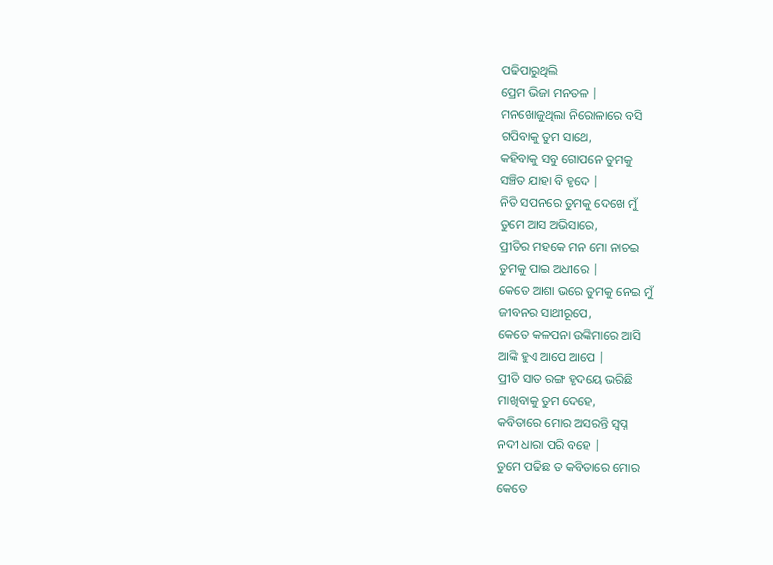ପଢିପାରୁଥିଲି
ପ୍ରେମ ଭିଜା ମନତଳ |
ମନଖୋଜୁଥିଲା ନିରୋଳାରେ ବସି
ଗପିବାକୁ ତୁମ ସାଥେ,
କହିବାକୁ ସବୁ ଗୋପନେ ତୁମକୁ
ସଞ୍ଚିତ ଯାହା ବି ହୃଦେ |
ନିତି ସପନରେ ତୁମକୁ ଦେଖେ ମୁଁ
ତୁମେ ଆସ ଅଭିସାରେ,
ପ୍ରୀତିର ମହକେ ମନ ମୋ ନାଚଇ
ତୁମକୁ ପାଇ ଅଧୀରେ |
କେତେ ଆଶା ଭରେ ତୁମକୁ ନେଇ ମୁଁ
ଜୀବନର ସାଥୀରୂପେ,
କେତେ କଳପନା ଉଙ୍କିମାରେ ଆସି
ଆଙ୍କି ହୁଏ ଆପେ ଆପେ |
ପ୍ରୀତି ସାତ ରଙ୍ଗ ହୃଦୟେ ଭରିଛି
ମାଖିବାକୁ ତୁମ ଦେହେ,
କବିତାରେ ମୋର ଅସରନ୍ତି ସ୍ବପ୍ନ
ନଦୀ ଧାରା ପରି ବହେ |
ତୁମେ ପଢିଛ ତ କବିତାରେ ମୋର
କେତେ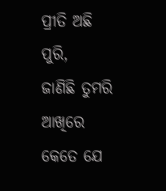ପ୍ରୀତି ଅଛି ପୁରି,
ଜାଣିଛି ତୁମରି ଆଖିରେ କେତେ ଯେ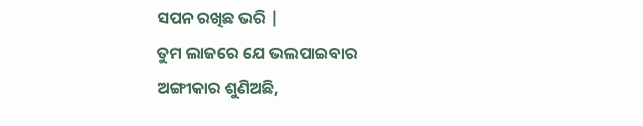ସପନ ରଖିଛ ଭରି |
ତୁମ ଲାଜରେ ଯେ ଭଲପାଇବାର
ଅଙ୍ଗୀକାର ଶୁଣିଅଛି,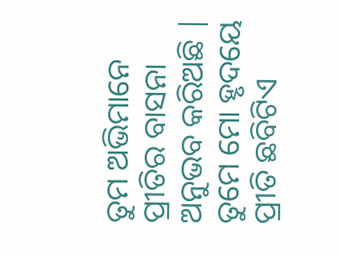ତୁମ ଅଭିମାନେ ପ୍ରୀତିର ବାସନା
ଅନୁଭବ କରିଅଛି |
ତୁମେ ମୋ ହୃଦୟେ ପ୍ରୀତି ଛବିଟିଏ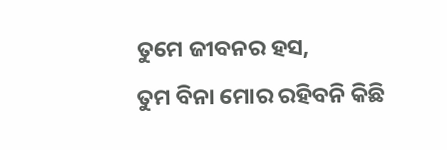ତୁମେ ଜୀବନର ହସ,
ତୁମ ବିନା ମୋର ରହିବନି କିଛି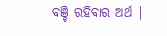ବଞ୍ଚି ରହିବାର ଅର୍ଥ |